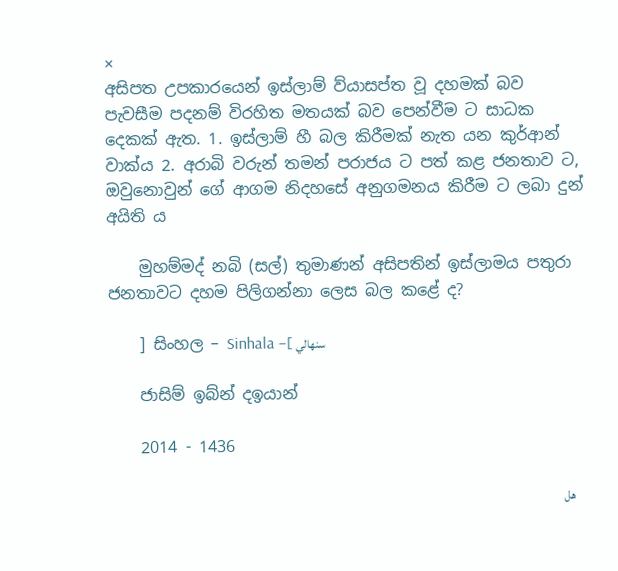×
අසිපත උපකාරයෙන් ඉස්ලාම් ව්යාසප්ත වූ දහමක් බව පැවසීම පදනම් විරහිත මතයක් බව පෙන්වීම ට සාධක දෙකක් ඇත. 1. ඉස්ලාම් හී බල කිරීමක් නැත යන කුර්ආන් වාක්ය 2. අරාබි වරුන් තමන් පරාජය ට පත් කළ ජනතාව ට, ඔවුනොවුන් ගේ ආගම නිදහසේ අනුගමනය කිරීම ට ලබා දුන් අයිති ය

    මුහම්මද් නබි (සල්) තුමාණන් අසිපතින් ඉස්ලාමය පතුරා ජනතාවට දහම පිලිගන්නා ලෙස බල කළේ ද?

    ] සිංහල – Sinhala –[ سنهالي

    ජාසිම් ඉබ්න් දඉයාන්

    2014 - 1436

    هل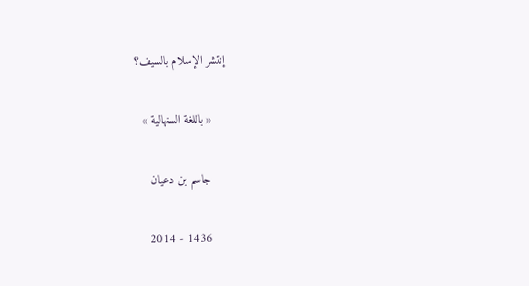إنتشر الإسلام بالسيف؟

    « باللغة السنهالية »

    جاسم بن دعيان

    2014 - 1436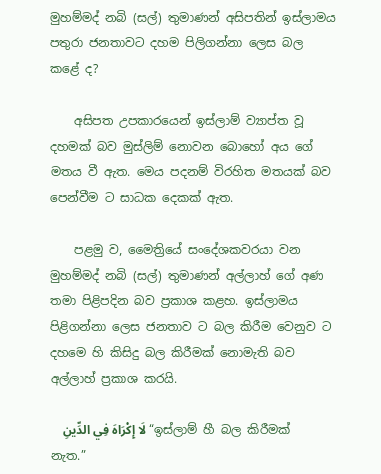මුහම්මද් නබි (සල්) තුමාණන් අසිපතින් ඉස්ලාමය පතුරා ජනතාවට දහම පිලිගන්නා ලෙස බල කළේ ද?

    අසිපත උපකාරයෙන් ඉස්ලාම් ව්‍යාප්ත වූ දහමක් බව මුස්ලිම් නොවන බොහෝ අය ගේ මතය වී ඇත. මෙය පදනම් විරහිත මතයක් බව පෙන්වීම ට සාධක දෙකක් ඇත.

    පළමු ව, මෛත්‍රියේ සංදේශකවරයා වන මුහම්මද් නබි (සල්) තුමාණන් අල්ලාහ් ගේ අණ තමා පිළිපදින බව ප්‍රකාශ කළහ. ඉස්ලාමය පිළිගන්නා ලෙස ජනතාව ට බල කිරීම වෙනුව ට දහමෙ හි කිසිදු බල කිරීමක් නොමැති බව අල්ලාහ් ප්‍රකාශ කරයි.

    لَا إِكْرَاهَ فِي الدِّينِ “ඉස්ලාම් හී බල කිරීමක් නැත.”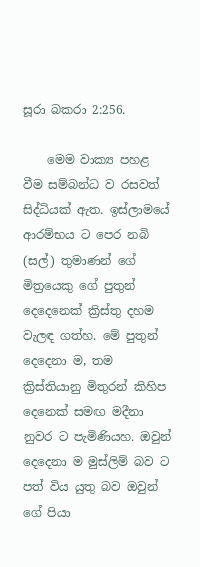සූරා බකරා 2:256.

    මෙම වාක්‍ය පහළ වීම සම්බන්ධ ව රසවත් සිද්ධියක් ඇත. ඉස්ලාමයේ ආරම්භය ට පෙර නබි (සල්) තුමාණන් ගේ මිත්‍රයෙකු ගේ පුතුන් දෙදෙනෙක් ක්‍රිස්තු දහම වැලඳ ගත්හ. මේ පුතුන් දෙදෙනා ම, තම ක්‍රිස්තියානු මිතුරන් කිහිප දෙනෙක් සමඟ මදීනා නුවර ට පැමිණියහ. ඔවුන් දෙදෙනා ම මුස්ලිම් බව ට පත් විය යුතු බව ඔවුන් ගේ පියා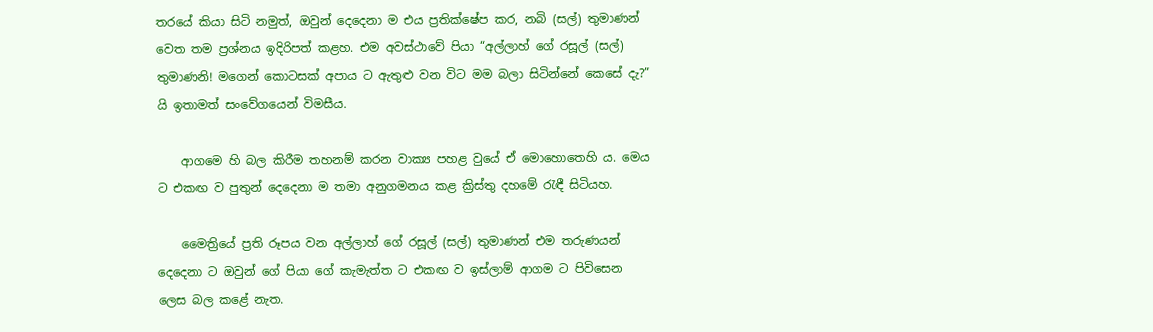තරයේ කියා සිටි නමුත්, ඔවුන් දෙදෙනා ම එය ප්‍රතික්ෂේප කර, නබි (සල්) තුමාණන් වෙත තම ප්‍රශ්නය ඉදිරිපත් කළහ. එම අවස්ථාවේ පියා “අල්ලාහ් ගේ රසූල් (සල්) තුමාණනි! මගෙන් කොටසක් අපාය ට ඇතුළු වන විට මම බලා සිටින්නේ කෙසේ දැ?” යි ඉතාමත් සංවේගයෙන් විමසීය.

    ආගමෙ හි බල කිරීම තහනම් කරන වාක්‍ය පහළ වුයේ ඒ මොහොතෙහි ය. මෙය ට එකඟ ව පුතුන් දෙදෙනා ම තමා අනුගමනය කළ ක්‍රිස්තු දහමේ රැඳී සිටියහ.

    මෛත්‍රියේ ප්‍රති රූපය වන අල්ලාහ් ගේ රසූල් (සල්) තුමාණන් එම තරුණයන් දෙදෙනා ට ඔවුන් ගේ පියා ගේ කැමැත්ත ට එකඟ ව ඉස්ලාම් ආගම ට පිවිසෙන ලෙස බල කළේ නැත.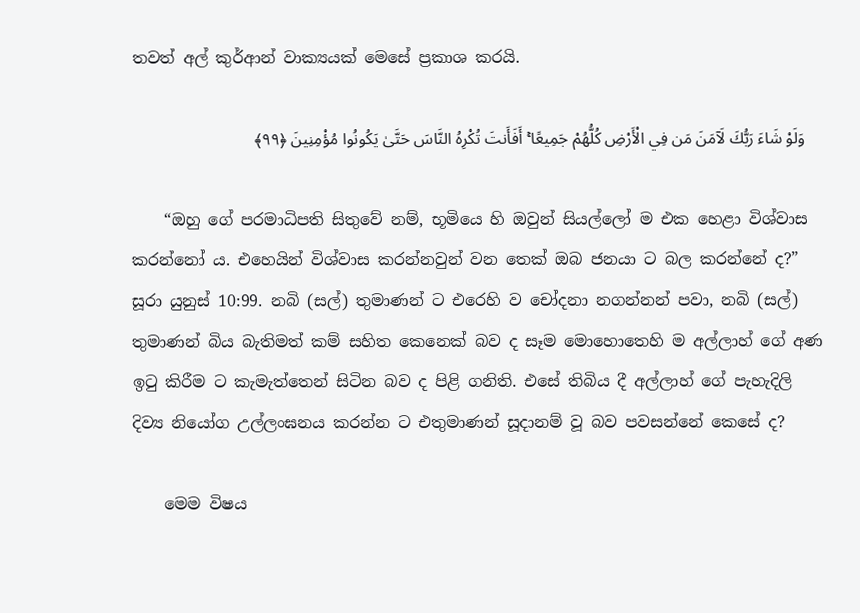තවත් අල් කුර්ආන් වාක්‍යයක් මෙසේ ප්‍රකාශ කරයි.

    وَلَوْ شَاءَ رَبُّكَ لَآمَنَ مَن فِي الْأَرْضِ كُلُّهُمْ جَمِيعًا ۚ أَفَأَنتَ تُكْرِهُ النَّاسَ حَتَّىٰ يَكُونُوا مُؤْمِنِينَ ﴿٩٩﴾

    “ඔහු ගේ පරමාධිපති සිතුවේ නම්, භූමියෙ හි ඔවුන් සියල්ලෝ ම එක හෙළා විශ්වාස කරන්නෝ ය. එහෙයින් විශ්වාස කරන්නවුන් වන තෙක් ඔබ ජනයා ට බල කරන්නේ ද?” සූරා යුනුස් 10:99. නබි (සල්) තුමාණන් ට එරෙහි ව චෝදනා නගන්නන් පවා, නබි (සල්) තුමාණන් බිය බැතිමත් කම් සහිත කෙනෙක් බව ද සෑම මොහොතෙහි ම අල්ලාහ් ගේ අණ ඉටු කිරීම ට කැමැත්තෙන් සිටින බව ද පිළි ගනිති. එසේ තිබිය දී අල්ලාහ් ගේ පැහැදිලි දිව්‍ය නියෝග උල්ලංඝනය කරන්න ට එතුමාණන් සූදානම් වූ බව පවසන්නේ කෙසේ ද?

    මෙම විෂය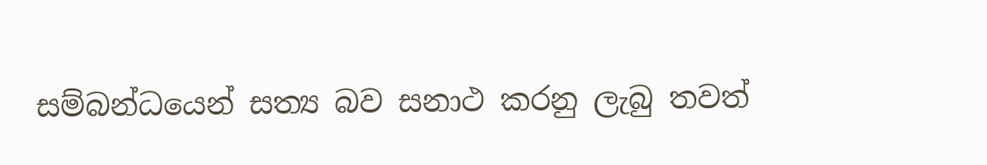සම්බන්ධයෙන් සත්‍ය බව සනාථ කරනු ලැබු තවත්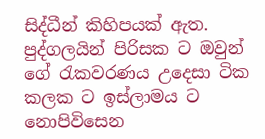සිද්ධීන් කිහිපයක් ඇත. පුද්ගලයින් පිරිසක ට ඔවුන් ගේ රැකවරණය උදෙසා ටික කලක ට ඉස්ලාමය ට නොපිවිසෙන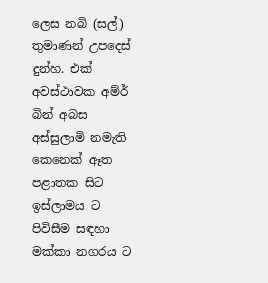ලෙස නබි (සල්) තුමාණන් උපදෙස් දුන්හ. එක් අවස්ථාවක අම්ර් බින් අබස අස්සුලාමි නමැති කෙනෙක් ඈත පළාතක සිට ඉස්ලාමය ට පිවිසීම සඳහා මක්කා නගරය ට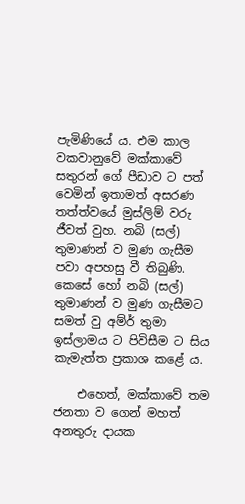පැමිණියේ ය. එම කාල වකවානුවේ මක්කාවේ සතුරන් ගේ පීඩාව ට පත් වෙමින් ඉතාමත් අසරණ තත්ත්වයේ මුස්ලිම් වරු ජීවත් වුහ. නබි (සල්) තුමාණන් ව මුණ ගැසීම පවා අපහසු වී තිබුණි. කෙසේ හෝ නබි (සල්) තුමාණන් ව මුණ ගැසීමට සමත් වු අම්ර් තුමා ඉස්ලාමය ට පිවිසීම ට සිය කැමැත්ත ප්‍රකාශ කළේ ය.

    එහෙත්, මක්කාවේ තම ජනතා ව ගෙන් මහත් අනතුරු දායක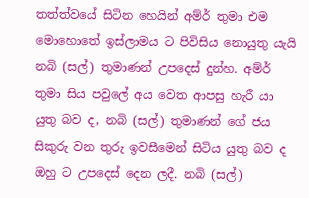තත්ත්වයේ සිටින හෙයින් අම්ර් තුමා එම මොහොතේ ඉස්ලාමය ට පිවිසිය නොයුතු යැයි නබි (සල්) තුමාණන් උපදෙස් දුන්හ. අම්ර් තුමා සිය පවුලේ අය වෙත ආපසු හැරී යා යුතු බව ද, නබි (සල්) තුමාණන් ගේ ජය සිකුරු වන තුරු ඉවසීමෙන් සිටිය යුතු බව ද ඔහු ට උපදෙස් දෙන ලදී. නබි (සල්)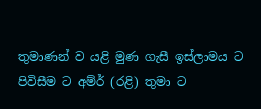තුමාණන් ව යළි මුණ ගැසී ඉස්ලාමය ට පිවිසීම ට අම්ර් (රළි) තුමා ට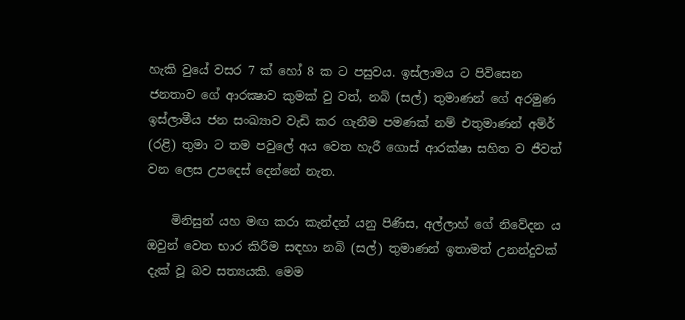හැකි වුයේ වසර 7 ක් හෝ 8 ක ට පසුවය. ඉස්ලාමය ට පිවිසෙන ජනතාව ගේ ආරක්‍ෂාව කුමක් වු වත්, නබි (සල්) තුමාණන් ගේ අරමුණ ඉස්ලාමීය ජන සංඛ්‍යාව වැඩි කර ගැනීම පමණක් නම් එතුමාණන් අම්ර් (රළි) තුමා ට තම පවුලේ අය වෙත හැරී ගොස් ආරක්ෂා සහිත ව ජීවත් වන ලෙස උපදෙස් දෙන්නේ නැත.

    මිනිසුන් යහ මඟ කරා කැන්දන් යනු පිණිස, අල්ලාහ් ගේ නිවේදන ය ඔවුන් වෙත භාර කිරීම සඳහා නබි (සල්) තුමාණන් ඉතාමත් උනන්දුවක් දැක් වූ බව සත්‍යයකි. මෙම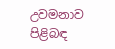උවමනාව පිළිබඳ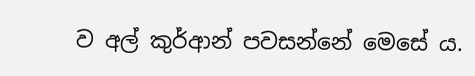ව අල් කුර්ආන් පවසන්නේ මෙසේ ය.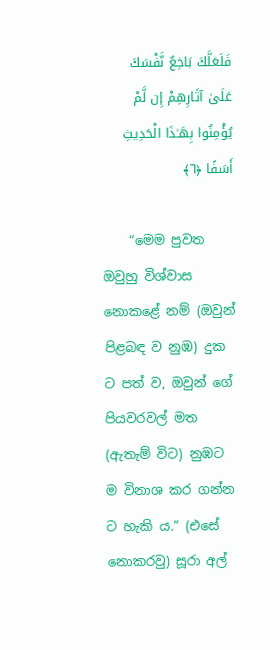فَلَعَلَّكَ بَاخِعٌ نَّفْسَكَ عَلَىٰ آثَارِهِمْ إِن لَّمْ يُؤْمِنُوا بِهَـٰذَا الْحَدِيثِ أَسَفًا ﴿٦﴾

    “මෙම පුවත ඔවුහු විශ්වාස නොකළේ නම් (ඔවුන් පිළබඳ ව නුඹ) දුක ට පත් ව, ඔවුන් ගේ පියවරවල් මත (ඇතැම් විට) නුඹට ම විනාශ කර ගන්න ට හැකි ය.” (එසේ නොකරවු) සූරා අල්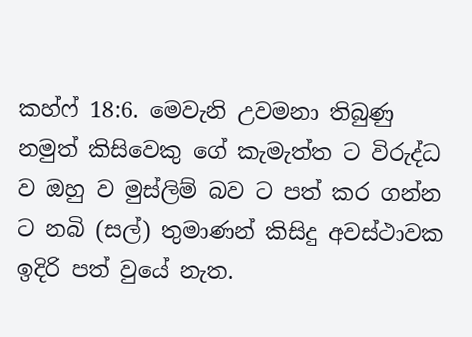කහ්ෆ් 18:6. මෙවැනි උවමනා තිබුණු නමුත් කිසිවෙකු ගේ කැමැත්ත ට විරුද්ධ ව ඔහු ව මුස්ලිම් බව ට පත් කර ගන්න ට නබි (සල්) තුමාණන් කිසිදු අවස්ථාවක ඉදිරි පත් වුයේ නැත.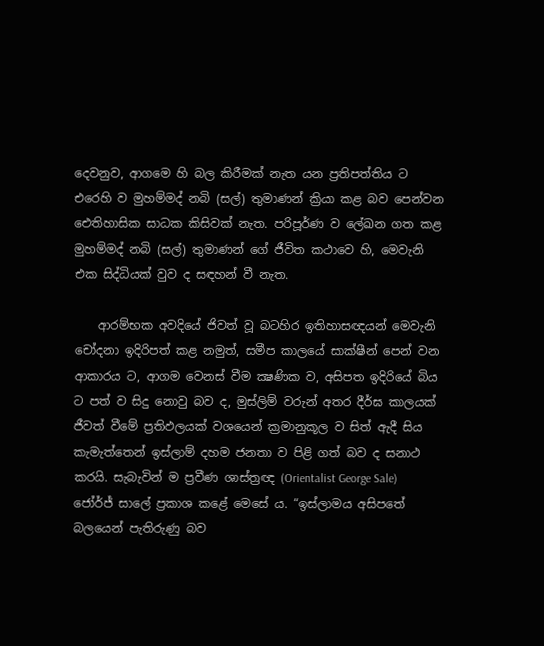දෙවනුව, ආගමෙ හි බල කිරීමක් නැත යන ප්‍රතිපත්තිය ට එරෙහි ව මුහම්මද් නබි (සල්) තුමාණන් ක්‍රියා කළ බව පෙන්වන ඓතිහාසික සාධක කිසිවක් නැත. පරිපූර්ණ ව ලේඛන ගත කළ මුහම්මද් නබි (සල්) තුමාණන් ගේ ජීවිත කථාවෙ හි, මෙවැනි එක සිද්ධියක් වුව ද සඳහන් වී නැත.

    ආරම්භක අවදියේ ජිවත් වූ බටහිර ඉතිහාසඥයන් මෙවැනි චෝදනා ඉදිරිපත් කළ නමුත්, සමීප කාලයේ සාක්ෂීන් පෙන් වන ආකාරය ට, ආගම වෙනස් වීම ක්‍ෂණික ව, අසිපත ඉදිරියේ බිය ට පත් ව සිදු නොවු බව ද, මුස්ලිම් වරුන් අතර දීර්ඝ කාලයක් ජීවත් වීමේ ප්‍රතිඵලයක් වශයෙන් ක්‍රමානුකූල ව සිත් ඇදී සිය කැමැත්තෙන් ඉස්ලාම් දහම ජනතා ව පිළි ගත් බව ද සනාථ කරයි. සැබැවින් ම ප්‍රවීණ ශාස්ත්‍රඥ (Orientalist George Sale) ජෝර්ජ් සාලේ ප්‍රකාශ ක‍ළේ මෙසේ ය. “ඉස්ලාමය අසිපතේ බලයෙන් පැතිරුණු බව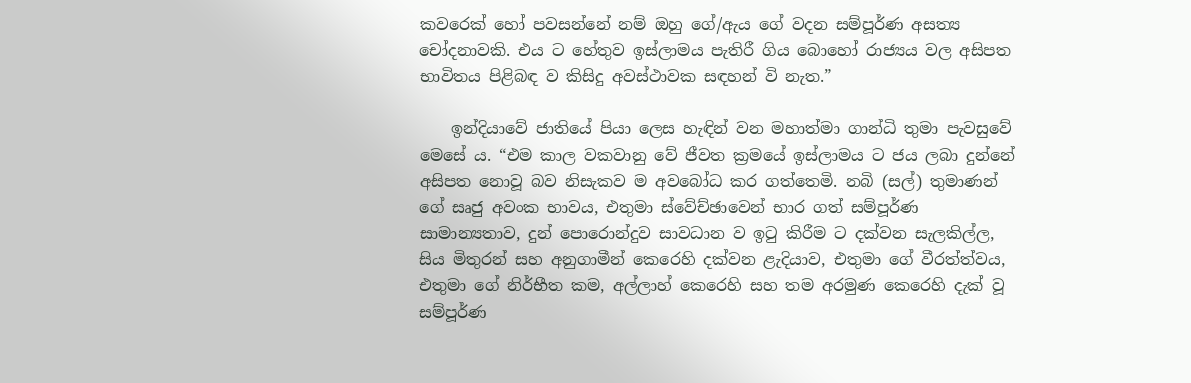කවරෙක් හෝ පවසන්නේ නම් ඔහු ගේ/ඇය ගේ වදන සම්පූර්ණ අසත්‍ය චෝදනාවකි. එය ට හේතුව ඉස්ලාමය පැතිරී ගිය බොහෝ රාජ්‍යය වල අසිපත භාවිතය පිළිබඳ ව කිසිදු අවස්ථාවක සඳහන් වි නැත.”

    ඉන්දියාවේ ජාතියේ පියා ලෙස හැඳින් වන මහාත්මා ගාන්ධි තුමා පැවසුවේ මෙසේ ය. “එම කාල වකවානු වේ ජීවත ක්‍රමයේ ඉස්ලාමය ට ජය ලබා දුන්නේ අසිපත නොවූ බව නිසැකව ම අවබෝධ කර ගත්තෙමි. නබි (සල්) තුමාණන් ගේ සෘජු අවංක භාවය, එතුමා ස්වේච්ඡාවෙන් භාර ගත් සම්පූර්ණ සාමාන්‍යතාව, දුන් පොරොන්දුව සාවධාන ව ඉටු කිරීම ට දක්වන සැලකිල්ල, සිය මිතුරන් සහ අනුගාමීන් කෙරෙහි දක්වන ළැදියාව, එතුමා ගේ වීරත්ත්වය, එතුමා ගේ නිර්භීත කම, අල්ලාහ් කෙරෙහි සහ තම අරමුණ කෙරෙහි දැක් වූ සම්පූර්ණ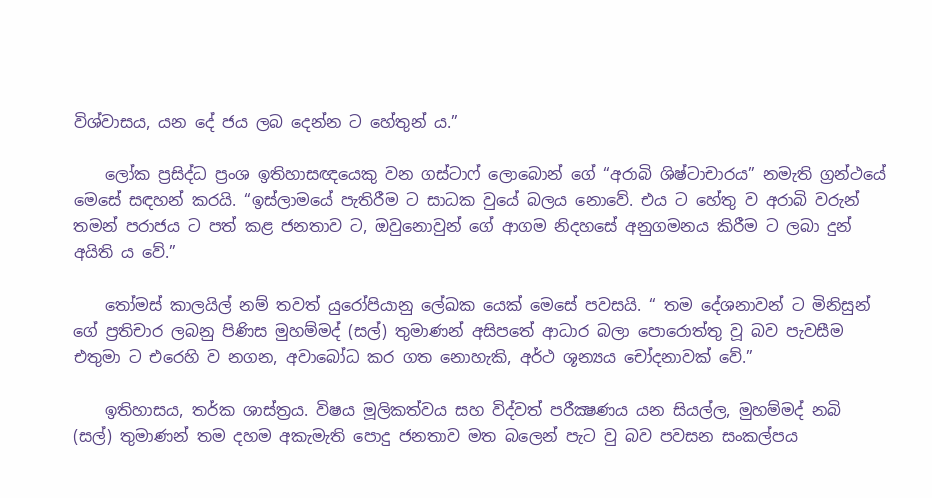විශ්වාසය, යන දේ ජය ලබ දෙන්න ට හේතුන් ය.”

    ලෝක ප්‍රසිද්ධ ප්‍රංශ ඉතිහාසඥයෙකු වන ගස්ටාෆ් ලොබොන් ගේ “අරාබි ශිෂ්ටාචාරය” නමැති ග්‍රන්ථයේ මෙසේ සඳහන් කරයි. “ඉස්ලාමයේ පැතිරීම ට සාධක වුයේ බලය නොවේ. එය ට හේතු ව අරාබි වරුන් තමන් පරාජය ට පත් කළ ජනතාව ට, ඔවුනොවුන් ගේ ආගම නිදහසේ අනුගමනය කිරීම ට ලබා දුන් අයිති ය වේ.”

    තෝමස් කාලයිල් නම් තවත් යුරෝපියානු ලේඛක යෙක් මෙසේ පවසයි. “ තම දේශනාවන් ට මිනිසුන් ගේ ප්‍රතිචාර ලබනු පිණිස මුහම්මද් (සල්) තුමාණන් අසිපතේ ආධාර බලා පොරොත්තු වූ බව පැවසීම එතුමා ට එරෙහි ව නගන, අවාබෝධ කර ගත නොහැකි, අර්ථ ශූන්‍යය චෝදනාවක් වේ.”

    ඉතිහාසය, තර්ක ශාස්ත්‍රය. විෂය මූලිකත්වය සහ විද්වත් පරීක්‍ෂණය යන සියල්ල, මුහම්මද් නබි (සල්) තුමාණන් තම දහම අකැමැති පොදු ජනතාව මත බලෙන් පැට වු බව පවසන සංකල්පය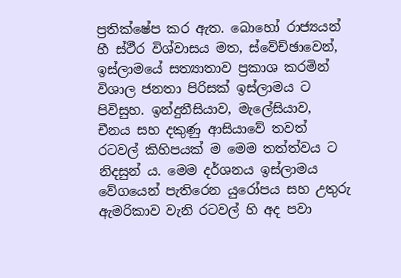ප්‍රතික්ෂේප කර ඇත. බොහෝ රාජ්‍යයන් හී ස්ථීර විශ්වාසය මත, ස්වේච්ඡාවෙන්, ඉස්ලාමයේ සත්‍යාතාව ප්‍රකාශ කරමින් විශාල ජනතා පිරිසක් ඉස්ලාමය ට පිවිසුහ. ඉන්දුනීසියාව, මැලේසියාව, චීනය සහ දකුණු ආසියාවේ තවත් රටවල් කිහිපයක් ම මෙම තත්ත්වය ට නිදසුන් ය. මෙම දර්ශනය ඉස්ලාමය වේගයෙන් පැතිරෙන යුරෝපය සහ උතුරු ඇමරිකාව වැනි රටවල් හි අද පවා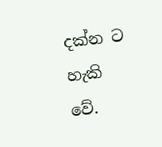දක්න ට හැකි වේ.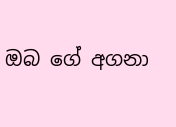ඔබ ගේ අගනා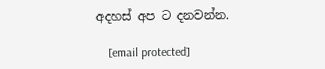අදහස් අප ට දනවන්න.

    [email protected]